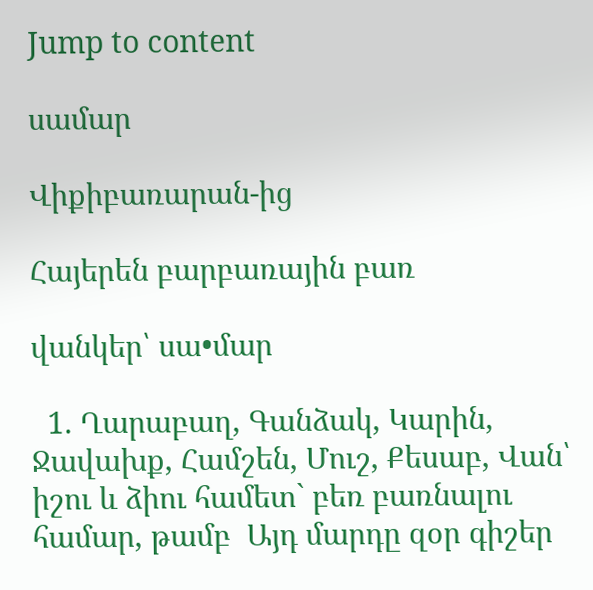Jump to content

սամար

Վիքիբառարան-ից

Հայերեն բարբառային բառ

վանկեր՝ սա•մար

  1. Ղարաբաղ, Գանձակ, Կարին, Ջավախք, Համշեն, Մուշ, Քեսաբ, Վան՝ իշու և ձիու համետ` բեռ բառնալու համար, թամբ  Այդ մարդը զօր գիշեր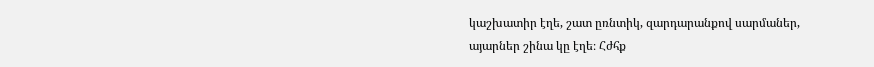կաշխատիր էղե, շատ ըռնտիկ, զարդարանքով սարմաներ, այարներ շինա կը էղե։ Հժհք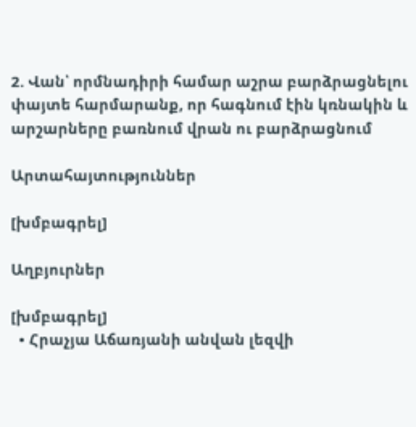2. Վան՝ որմնադիրի համար աշրա բարձրացնելու փայտե հարմարանք, որ հագնում էին կռնակին և արշարները բառնում վրան ու բարձրացնում

Արտահայտություններ

[խմբագրել]

Աղբյուրներ

[խմբագրել]
  • Հրաչյա Աճառյանի անվան լեզվի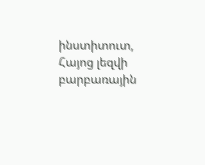ինստիտուտ, Հայոց լեզվի բարբառային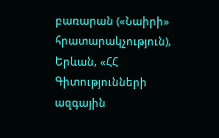բառարան («Նաիրի» հրատարակչություն), Երևան, «ՀՀ Գիտությունների ազգային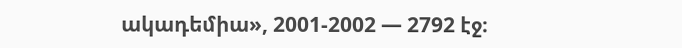ակադեմիա», 2001-2002 — 2792 էջ։